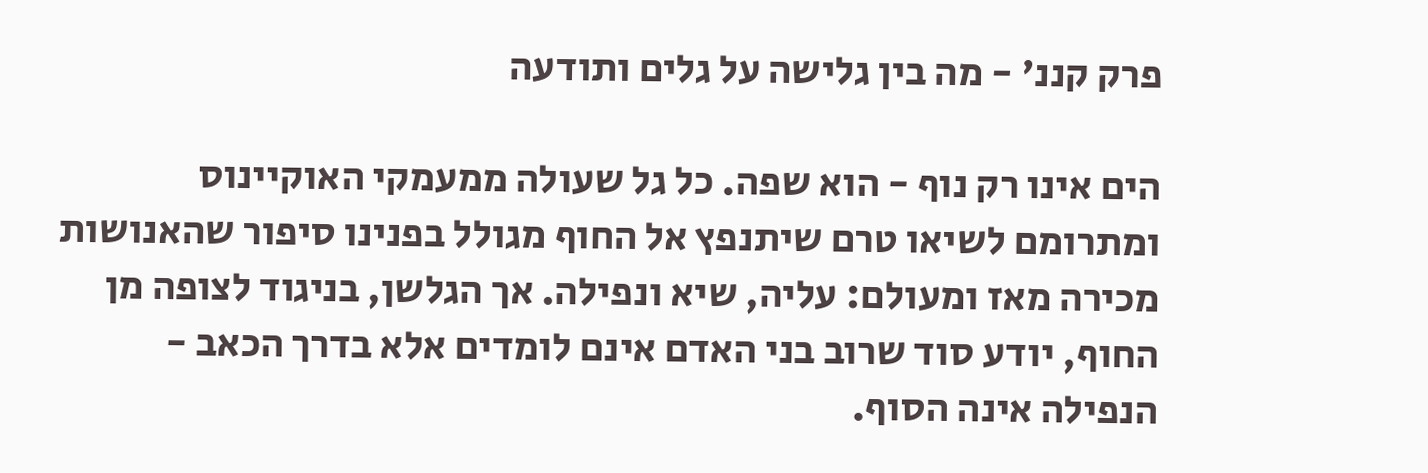פרק קננ' - מה בין גלישה על גלים ותודעה

הים אינו רק נוף - הוא שפה. כל גל שעולה ממעמקי האוקיינוס ומתרומם לשיאו טרם שיתנפץ אל החוף מגולל בפנינו סיפור שהאנושות מכירה מאז ומעולם: עליה, שיא ונפילה. אך הגלשן, בניגוד לצופה מן החוף, יודע סוד שרוב בני האדם אינם לומדים אלא בדרך הכאב - הנפילה אינה הסוף.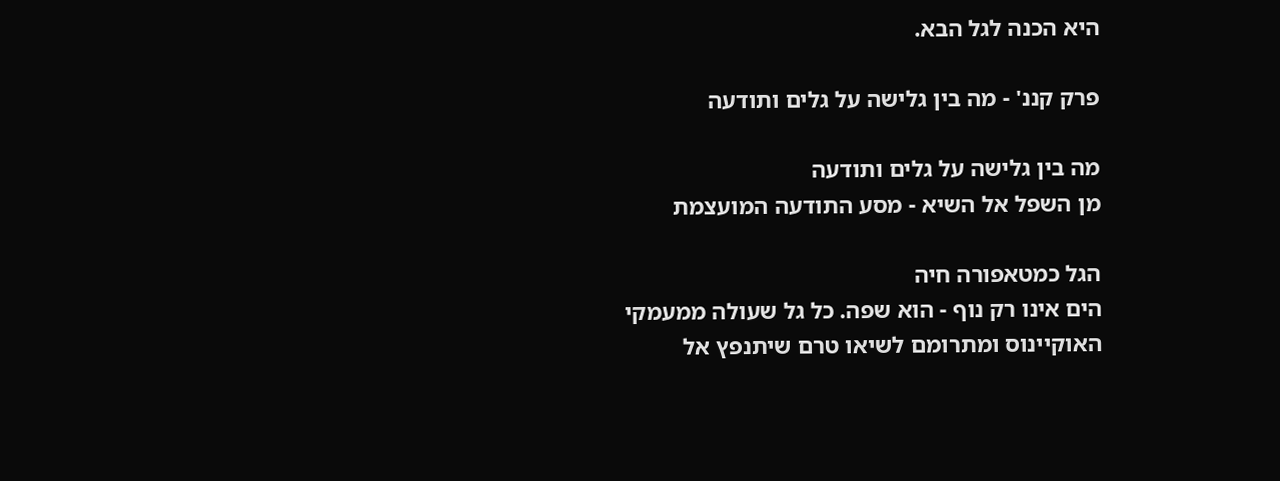היא הכנה לגל הבא.

פרק קננ' - מה בין גלישה על גלים ותודעה

מה בין גלישה על גלים ותודעה
מן השפל אל השיא - מסע התודעה המועצמת

הגל כמטאפורה חיה
הים אינו רק נוף - הוא שפה. כל גל שעולה ממעמקי האוקיינוס ומתרומם לשיאו טרם שיתנפץ אל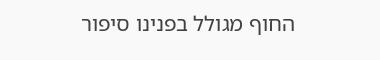החוף מגולל בפנינו סיפור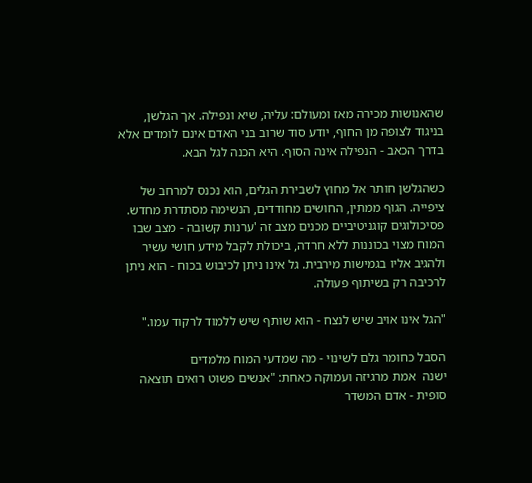שהאנושות מכירה מאז ומעולם: עליה, שיא ונפילה. אך הגלשן, בניגוד לצופה מן החוף, יודע סוד שרוב בני האדם אינם לומדים אלא בדרך הכאב - הנפילה אינה הסוף. היא הכנה לגל הבא.

כשהגלשן חותר אל מחוץ לשבירת הגלים, הוא נכנס למרחב של ציפייה. הגוף ממתין, החושים מחודדים, הנשימה מסתדרת מחדש. פסיכולוגים קוגניטיביים מכנים מצב זה 'ערנות קשובה - מצב שבו המוח מצוי בכוננות ללא חרדה, ביכולת לקבל מידע חושי עשיר ולהגיב אליו בגמישות מירבית. גל אינו ניתן לכיבוש בכוח - הוא ניתן לרכיבה רק בשיתוף פעולה.

"הגל אינו אויב שיש לנצח - הוא שותף שיש ללמוד לרקוד עמו."

הסבל כחומר גלם לשינוי - מה שמדעי המוח מלמדים
ישנה  אמת מרגיזה ועמוקה כאחת: "אנשים פשוט רואים תוצאה סופית - אדם המשדר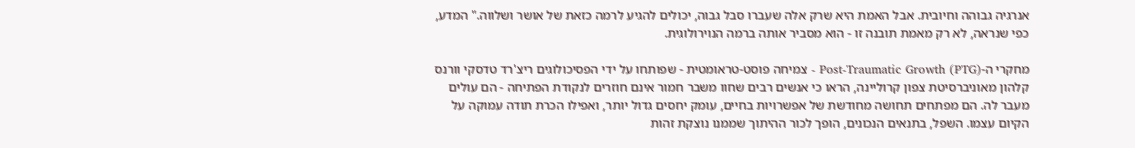אנרגיה גבוהה וחיובית. אבל האמת היא שרק אלה שעברו סבל גבוה, יכולים להגיע לרמה כזאת של אושר ושלווה." המדע, כפי שנראה, לא רק מאמת תובנה זו - הוא מסביר אותה ברמה הנוירולוגית.

מחקרי ה-Post-Traumatic Growth (PTG) - צמיחה פוסט-טראומטית - שפותחו על ידי הפסיכולוגים ריצ'רד טדסקי וורנס קלהון מאוניברסיטת צפון קרוליינה, הראו כי אנשים רבים שחוו משבר חמור אינם חוזרים לנקודת הפתיחה - הם עולים מעבר לה. הם מפתחים תחושה מחודשת של אפשרויות בחיים, עומק יחסים גדול יותר, ואפילו הכרת תודה עמוקה על הקיום עצמו. השפל, בתנאים הנכונים, הופך לכור ההיתוך שממנו נוצקת זהות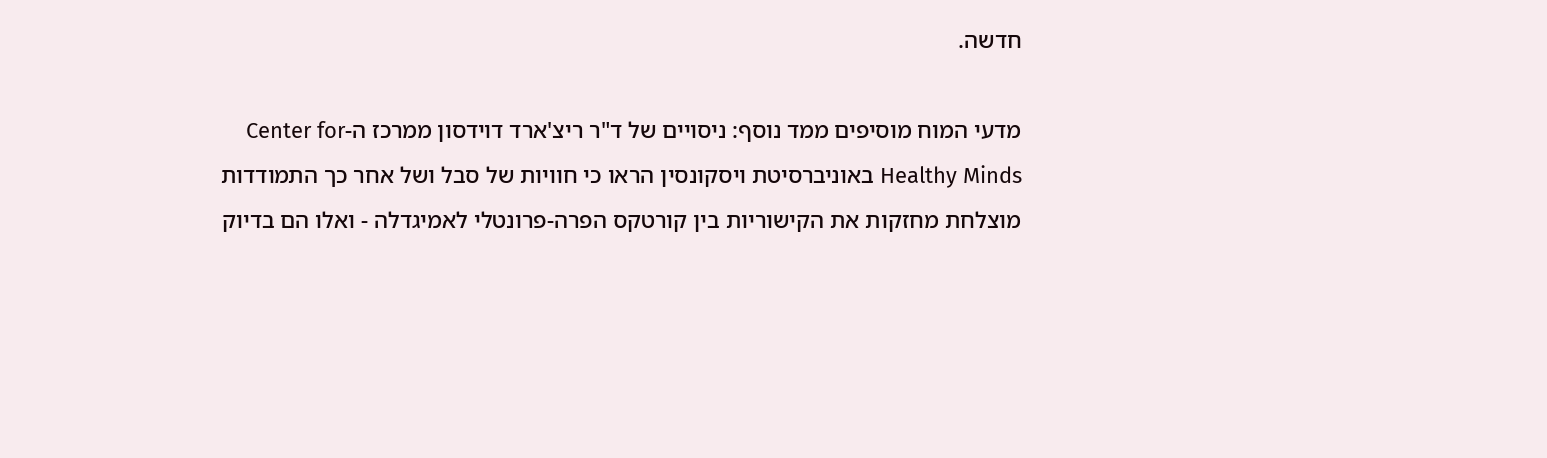חדשה.

מדעי המוח מוסיפים ממד נוסף: ניסויים של ד"ר ריצ'ארד דוידסון ממרכז ה-Center for Healthy Minds באוניברסיטת ויסקונסין הראו כי חוויות של סבל ושל אחר כך התמודדות מוצלחת מחזקות את הקישוריות בין קורטקס הפרה-פרונטלי לאמיגדלה - ואלו הם בדיוק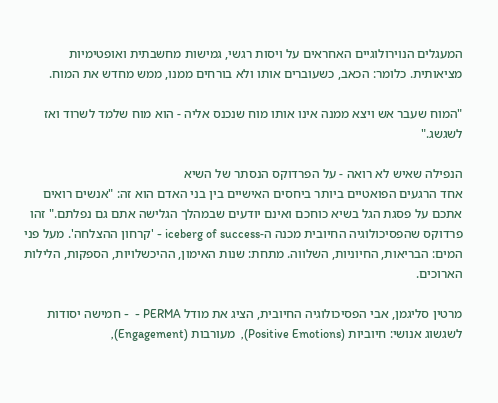המעגלים הנוירולוגיים האחראים על ויסות רגשי, גמישות מחשבתית ואופטימיות מציאותית. כלומר: הכאב, כשעוברים אותו ולא בורחים ממנו, ממש מחדש את המוח.

"המוח שעבר אש ויצא ממנה אינו אותו מוח שנכנס אליה - הוא מוח שלמד לשרוד ואז לשגשג."

הנפילה שאיש לא רואה - על הפרדוקס הנסתר של השיא
אחד הרגעים הפואטיים ביותר ביחסים האישיים בין בני האדם הוא זה: "אנשים רואים אתכם על פסגת הגל בשיא כוחכם ואינם יודעים שבמהלך הגלישה אתם גם נפלתם." זהו פרדוקס שהפסיכולוגיה החיובית מכנה ה-iceberg of success - 'קרחון ההצלחה'. מעל פני המים: הבריאות, החיוניות, השלווה. מתחת: שנות האימון, ההיכשלויות, הספקות, הלילות הארוכים.

מרטין סליגמן, אבי הפסיכולוגיה החיובית, הציג את מודל PERMA -  - חמישה יסודות לשגשוג אנושי: חיוביות (Positive Emotions),  מעורבות (Engagement),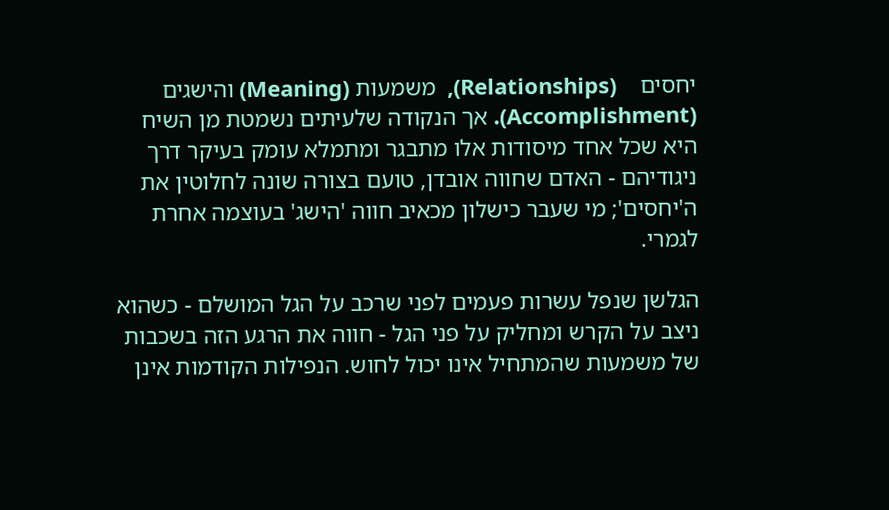יחסים    (Relationships),  משמעות (Meaning) והישגים (Accomplishment). אך הנקודה שלעיתים נשמטת מן השיח היא שכל אחד מיסודות אלו מתבגר ומתמלא עומק בעיקר דרך ניגודיהם - האדם שחווה אובדן, טועם בצורה שונה לחלוטין את ה'יחסים'; מי שעבר כישלון מכאיב חווה 'הישג' בעוצמה אחרת לגמרי.

הגלשן שנפל עשרות פעמים לפני שרכב על הגל המושלם - כשהוא ניצב על הקרש ומחליק על פני הגל - חווה את הרגע הזה בשכבות של משמעות שהמתחיל אינו יכול לחוש. הנפילות הקודמות אינן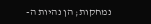נמחקות; הן נהיות ה-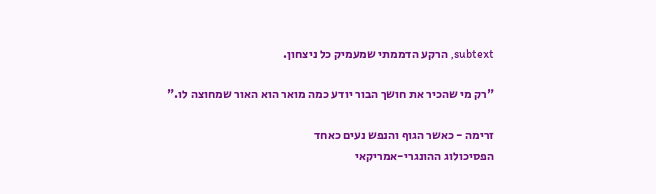subtext, הרקע הדממתי שמעמיק כל ניצחון.

"רק מי שהכיר את חושך הבור יודע כמה מואר הוא האור שמחוצה לו."

זרימה - כאשר הגוף והנפש נעים כאחד
הפסיכולוג ההונגרי-אמריקאי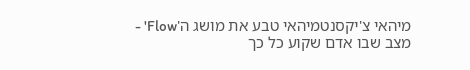מיהאי צ'יקסנטמיהאי טבע את מושג ה'Flow' - מצב שבו אדם שקוע כל כך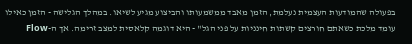בפעולה שהמודעות העצמית נעלמת, הזמן מאבד ממשמעותו והביצוע מגיע לשיאו. במהלך הגלישה - הזמן כאילו עומד מלכת כשאתם חורצים קשתות חינניות על פני הגל" - היא דוגמה קלאסית למצב זרימה. אך ה-Flow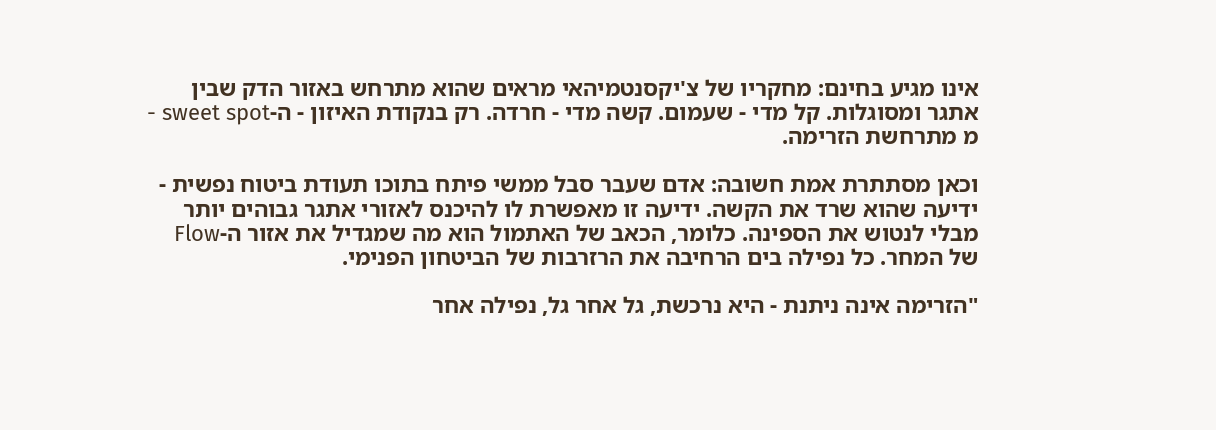אינו מגיע בחינם: מחקריו של צ'יקסנטמיהאי מראים שהוא מתרחש באזור הדק שבין אתגר ומסוגלות. קל מדי - שעמום. קשה מדי - חרדה. רק בנקודת האיזון - ה-sweet spot - מ מתרחשת הזרימה.

וכאן מסתתרת אמת חשובה: אדם שעבר סבל ממשי פיתח בתוכו תעודת ביטוח נפשית - ידיעה שהוא שרד את הקשה. ידיעה זו מאפשרת לו להיכנס לאזורי אתגר גבוהים יותר מבלי לנטוש את הספינה. כלומר, הכאב של האתמול הוא מה שמגדיל את אזור ה-Flow של המחר. כל נפילה בים הרחיבה את הרזרבות של הביטחון הפנימי.

"הזרימה אינה ניתנת - היא נרכשת, גל אחר גל, נפילה אחר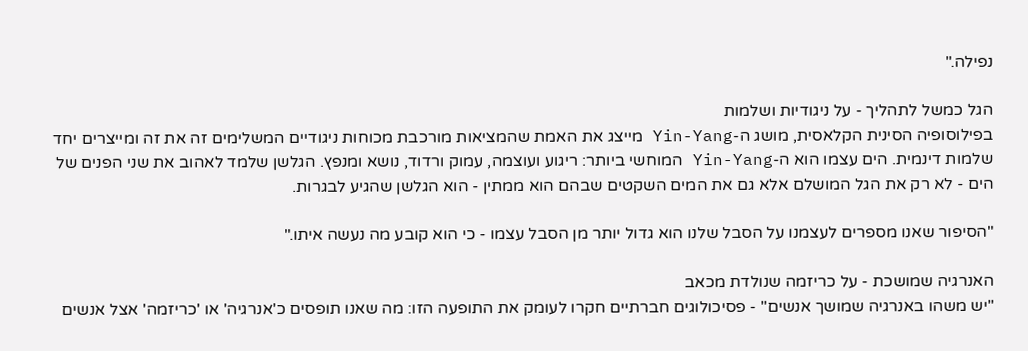נפילה."

הגל כמשל לתהליך - על ניגודיות ושלמות
בפילוסופיה הסינית הקלאסית, מושג ה-Yin-Yang מייצג את האמת שהמציאות מורכבת מכוחות ניגודיים המשלימים זה את זה ומייצרים יחד שלמות דינמית. הים עצמו הוא ה-Yin-Yang המוחשי ביותר: ריגוע ועוצמה, עמוק ורדוד, נושא ומנפץ. הגלשן שלמד לאהוב את שני הפנים של הים - לא רק את הגל המושלם אלא גם את המים השקטים שבהם הוא ממתין - הוא הגלשן שהגיע לבגרות.

"הסיפור שאנו מספרים לעצמנו על הסבל שלנו הוא גדול יותר מן הסבל עצמו - כי הוא קובע מה נעשה איתו."

האנרגיה שמושכת - על כריזמה שנולדת מכאב
"יש משהו באנרגיה שמושך אנשים" - פסיכולוגים חברתיים חקרו לעומק את התופעה הזו: מה שאנו תופסים כ'אנרגיה' או 'כריזמה' אצל אנשים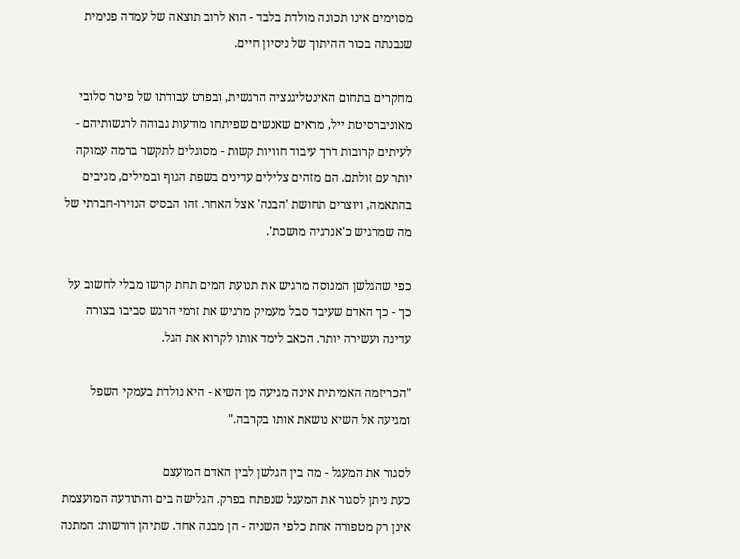מסוימים אינו תכונה מולדת בלבד - הוא לרוב תוצאה של עמדה פנימית שנבנתה בכור ההיתוך של ניסיון חיים.

מחקרים בתחום האינטליגנציה הרגשית, ובפרט עבודתו של פיטר סלובי מאוניברסיטת ייל, מראים שאנשים שפיתחו מודעות גבוהה לרגשותיהם - לעיתים קרובות דרך עיבוד חוויות קשות - מסוגלים לתקשר ברמה עמוקה יותר עם זולתם. הם מזהים צלילים עדינים בשפת הגוף ובמילים, מגיבים בהתאמה, ויוצרים תחושת 'הבנה' אצל האחר. זהו הבסיס הנוירו-חברתי של מה שמרגיש כ'אנרגיה מושכת'.

כפי שהגלשן המנוסה מרגיש את תנועת המים תחת קרשו מבלי לחשוב על כך - כך האדם שעיבד סבל מעמיק מרגיש את זרמי הרגש סביבו בצורה עדינה ועשירה יותר. הכאב לימד אותו לקרוא את הגל.

"הכריזמה האמיתית אינה מגיעה מן השיא - היא נולדת בעמקי השפל ומגיעה אל השיא נושאת אותו בקרבה."

לסגור את המעגל - מה בין הגלשן לבין האדם המועצם
כעת ניתן לסגור את המעגל שנפתח בפרק. הגלישה בים והתודעה המועצמת אינן רק מטפורה אחת כלפי השניה - הן מבנה אחד. שתיהן דורשות: המתנה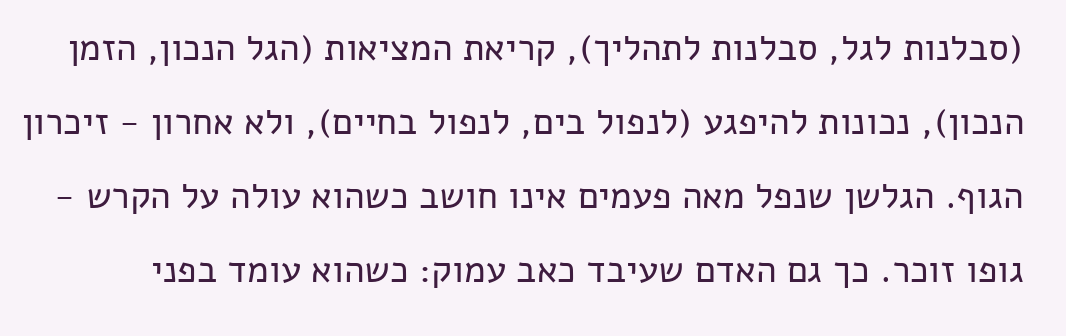(סבלנות לגל, סבלנות לתהליך), קריאת המציאות (הגל הנכון, הזמן הנכון), נכונות להיפגע (לנפול בים, לנפול בחיים), ולא אחרון - זיכרון הגוף. הגלשן שנפל מאה פעמים אינו חושב כשהוא עולה על הקרש - גופו זוכר. כך גם האדם שעיבד כאב עמוק: כשהוא עומד בפני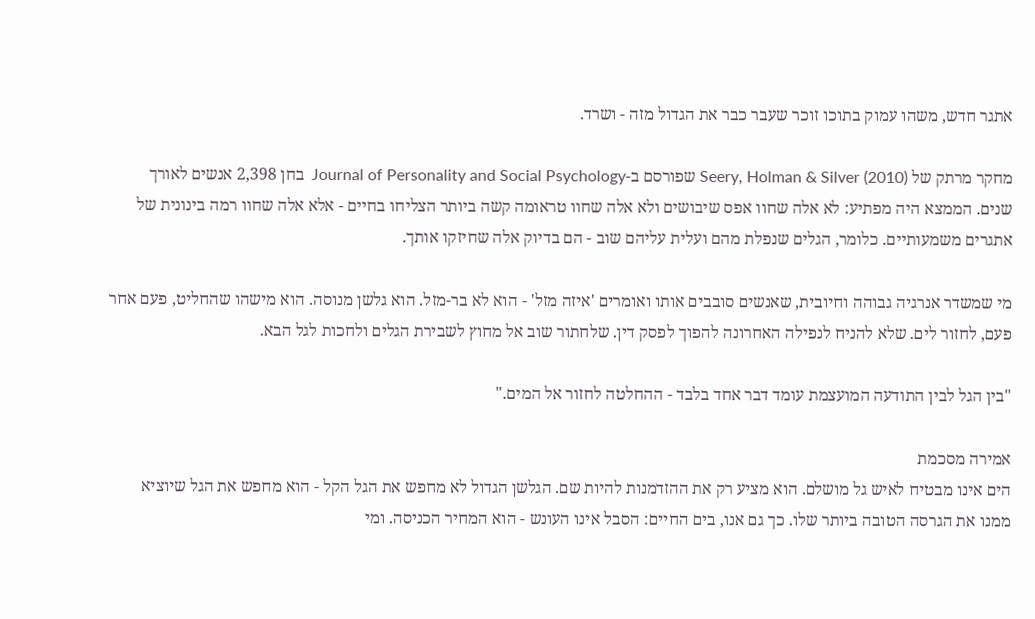אתגר חדש, משהו עמוק בתוכו זוכר שעבר כבר את הגדול מזה - ושרד.

מחקר מרתק של Seery, Holman & Silver (2010) שפורסם ב-Journal of Personality and Social Psychology  בחן 2,398 אנשים לאורך שנים. הממצא היה מפתיע: לא אלה שחוו אפס שיבושים ולא אלה שחוו טראומה קשה ביותר הצליחו בחיים - אלא אלה שחוו רמה בינונית של אתגרים משמעותיים. כלומר, הגלים שנפלת מהם ועלית עליהם שוב - הם בדיוק אלה שחיזקו אותך.

מי שמשדר אנרגיה גבוהה וחיובית, שאנשים סובבים אותו ואומרים 'איזה מזל' - הוא לא בר-מזל. הוא גלשן מנוסה. הוא מישהו שהחליט, פעם אחר פעם, לחזור לים. שלא להניח לנפילה האחרונה להפוך לפסק דין. שלחתור שוב אל מחוץ לשבירת הגלים ולחכות לגל הבא.

"בין הגל לבין התודעה המועצמת עומד דבר אחד בלבד - ההחלטה לחזור אל המים."

אמירה מסכמת
הים אינו מבטיח לאיש גל מושלם. הוא מציע רק את ההזדמנות להיות שם. הגלשן הגדול לא מחפש את הגל הקל - הוא מחפש את הגל שיוציא ממנו את הגרסה הטובה ביותר שלו. כך גם אנו, בים החיים: הסבל אינו העונש - הוא המחיר הכניסה. ומי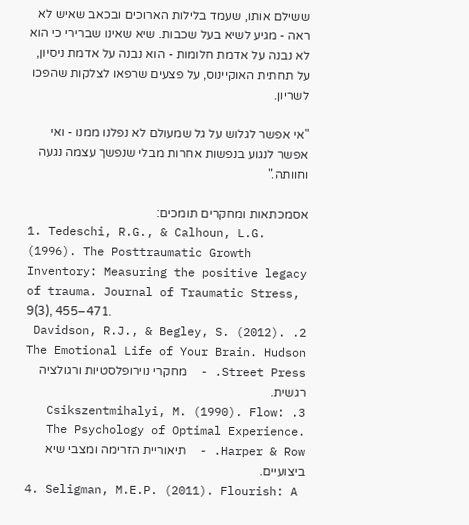ששילם אותו, שעמד בלילות הארוכים ובכאב שאיש לא ראה - מגיע לשיא בעל שכבות. שיא שאינו שברירי כי הוא לא נבנה על אדמת חלומות - הוא נבנה על אדמת ניסיון, על תחתית האוקיינוס, על פצעים שרפאו לצלקות שהפכו לשריון.

"אי אפשר לגלוש על גל שמעולם לא נפלנו ממנו - ואי אפשר לנגוע בנפשות אחרות מבלי שנפשך עצמה נגעה וחוותה."

אסמכתאות ומחקרים תומכים:
1. Tedeschi, R.G., & Calhoun, L.G. (1996). The Posttraumatic Growth Inventory: Measuring the positive legacy of trauma. Journal of Traumatic Stress, 9(3), 455–471.
2. Davidson, R.J., & Begley, S. (2012). The Emotional Life of Your Brain. Hudson Street Press. -  מחקרי נוירופלסטיות ורגולציה רגשית.
3. Csikszentmihalyi, M. (1990). Flow: The Psychology of Optimal Experience. Harper & Row. -  תיאוריית הזרימה ומצבי שיא ביצועיים.
4. Seligman, M.E.P. (2011). Flourish: A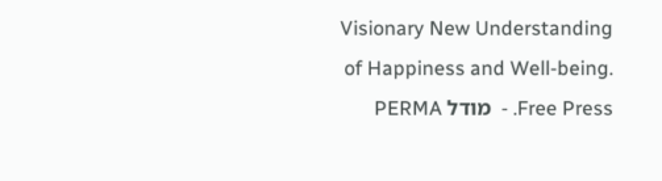Visionary New Understanding of Happiness and Well-being. Free Press. -  מודל PERMA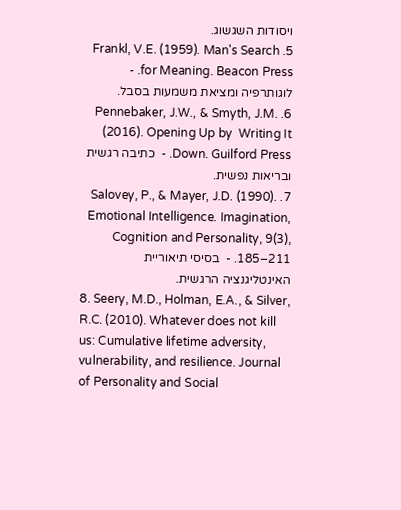ויסודות השגשוג.
5. Frankl, V.E. (1959). Man's Search for Meaning. Beacon Press. - לוגותרפיה ומציאת משמעות בסבל.
6. Pennebaker, J.W., & Smyth, J.M. (2016). Opening Up by  Writing It Down. Guilford Press. -  כתיבה רגשית ובריאות נפשית.
7. Salovey, P., & Mayer, J.D. (1990). Emotional Intelligence. Imagination, Cognition and Personality, 9(3), 185–211. -  בסיסי תיאוריית האינטליגנציה הרגשית.
8. Seery, M.D., Holman, E.A., & Silver, R.C. (2010). Whatever does not kill us: Cumulative lifetime adversity, vulnerability, and resilience. Journal of Personality and Social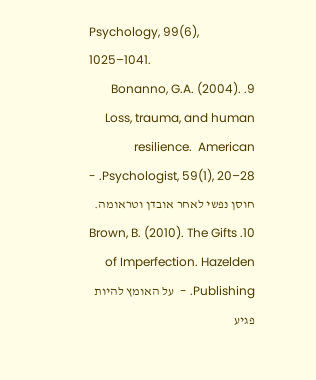Psychology, 99(6), 1025–1041.
9. Bonanno, G.A. (2004). Loss, trauma, and human resilience.  American Psychologist, 59(1), 20–28. - חוסן נפשי לאחר אובדן וטראומה.
10. Brown, B. (2010). The Gifts of Imperfection. Hazelden Publishing. -  על האומץ להיות פגיע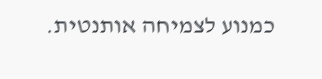כמנוע לצמיחה אותנטית.